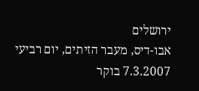ירושלים
אבו-דיס, מעבר הזיתים, יום רביעי 7.3.2007 בוקר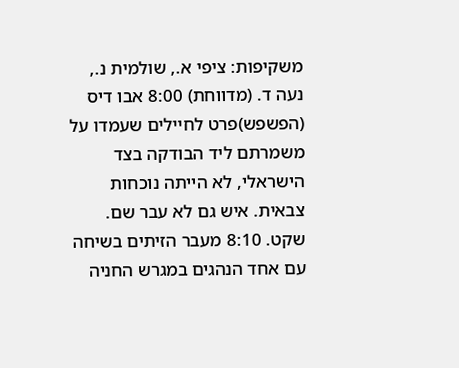משקיפות: ציפי א., שולמית נ., נעה ד. (מדווחת) 8:00 אבו דיס (הפשפש)פרט לחיילים שעמדו על משמרתם ליד הבודקה בצד הישראלי, לא הייתה נוכחות צבאית. איש גם לא עבר שם. שקט. 8:10 מעבר הזיתים בשיחה עם אחד הנהגים במגרש החניה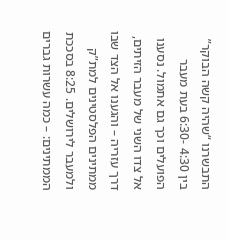התבשרנו “שהיה קשה הבוקר” בין 4:30 -6:30 בעת מעבר הפועלים וכך גם אתמול. נסענו אל צדו השני של מעבר הזיתים, דרך עזריה – והגענו אל הצד שבו ממתינים הפלסטינים למת”ק ולמעבר לירושלים. 8:25 בסככת הממתינים: – כמה עשרות גברים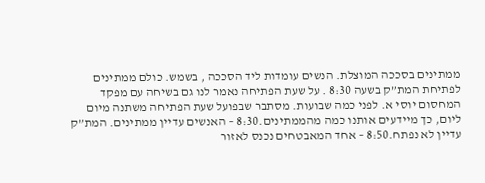ממתינים בסככה המוצלת. הנשים עומדות ליד הסככה , בשמש. כולם ממתינים לפתיחת המת”ק בשעה 8:30 . על שעת הפתיחה נאמר לנו גם בשיחה עם מפקד המחסום יוסי א. לפני כמה שבועות. מסתבר שבפועל שעת הפתיחה משתנה מיום ליום, כך מיידעים אותנו כמה מהממתינים.8:30 – האנשים עדיין ממתינים. המת”ק עדיין לא נפתח.8:50 – אחד המאבטחים נכנס לאזור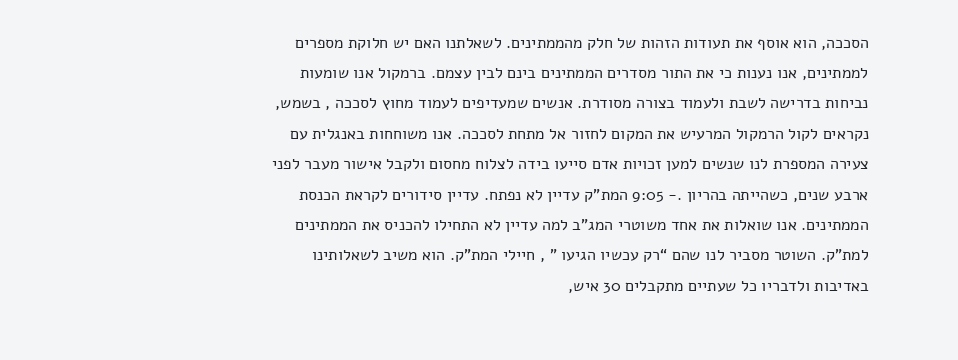הסככה, הוא אוסף את תעודות הזהות של חלק מהממתינים. לשאלתנו האם יש חלוקת מספרים לממתינים, אנו נענות כי את התור מסדרים הממתינים בינם לבין עצמם. ברמקול אנו שומעות נביחות בדרישה לשבת ולעמוד בצורה מסודרת. אנשים שמעדיפים לעמוד מחוץ לסככה , בשמש, נקראים לקול הרמקול המרעיש את המקום לחזור אל מתחת לסככה. אנו משוחחות באנגלית עם צעירה המספרת לנו שנשים למען זכויות אדם סייעו בידה לצלוח מחסום ולקבל אישור מעבר לפני ארבע שנים, כשהייתה בהריון .- 9:05 המת”ק עדיין לא נפתח. עדיין סידורים לקראת הכנסת הממתינים. אנו שואלות את אחד משוטרי המג”ב למה עדיין לא התחילו להכניס את הממתינים למת”ק. השוטר מסביר לנו שהם “רק עכשיו הגיעו ” , חיילי המת”ק. הוא משיב לשאלותינו באדיבות ולדבריו כל שעתיים מתקבלים 30 איש,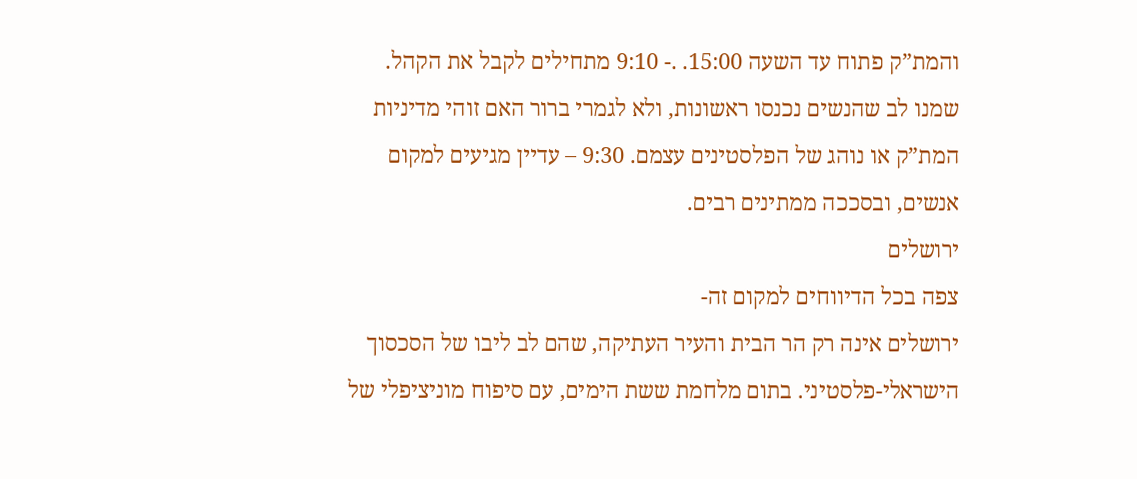והמת”ק פתוח עד השעה 15:00. .- 9:10 מתחילים לקבל את הקהל. שמנו לב שהנשים נכנסו ראשונות, ולא לגמרי ברור האם זוהי מדיניות המת”ק או נוהג של הפלסטינים עצמם. 9:30 – עדיין מגיעים למקום אנשים, ובסככה ממתינים רבים.
ירושלים
צפה בכל הדיווחים למקום זה-
ירושלים אינה רק הר הבית והעיר העתיקה, שהם לב ליבו של הסכסוך הישראלי-פלסטיני. בתום מלחמת ששת הימים, עם סיפוח מוניציפלי של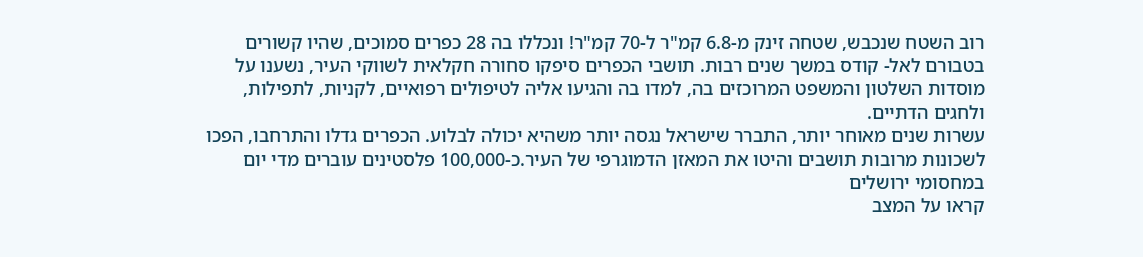רוב השטח שנכבש, שטחה זינק מ-6.8 קמ"ר ל-70 קמ"ר! ונכללו בה 28 כפרים סמוכים, שהיו קשורים בטבורם לאל- קודס במשך שנים רבות. תושבי הכפרים סיפקו סחורה חקלאית לשווקי העיר, נשענו על מוסדות השלטון והמשפט המרוכזים בה, למדו בה והגיעו אליה לטיפולים רפואיים, לקניות, לתפילות, ולחגים הדתיים.
עשרות שנים מאוחר יותר, התברר שישראל נגסה יותר משהיא יכולה לבלוע. הכפרים גדלו והתרחבו, הפכו לשכונות מרובות תושבים והיטו את המאזן הדמוגרפי של העיר.כ-100,000 פלסטינים עוברים מדי יום במחסומי ירושלים
קראו על המצב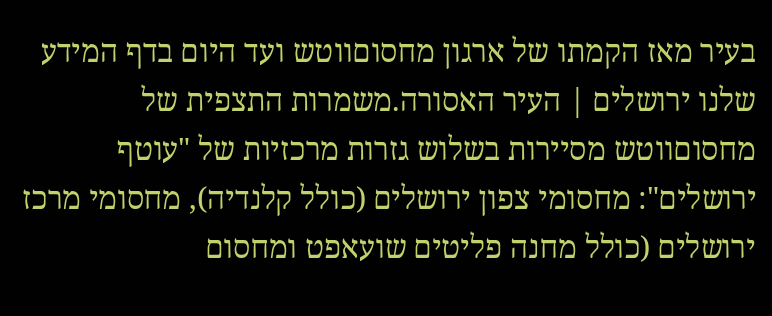בעיר מאז הקמתו של ארגון מחסוםווטש ועד היום בדף המידע שלנו ירושלים | העיר האסורה.משמרות התצפית של מחסוםווטש מסיירות בשלוש גזרות מרכזיות של "עוטף ירושלים": מחסומי צפון ירושלים (כולל קלנדיה), מחסומי מרכז ירושלים (כולל מחנה פליטים שועאפט ומחסום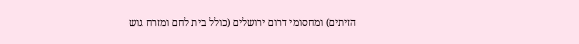הזיתים) ומחסומי דרום ירושלים (כולל בית לחם ומזרח גוש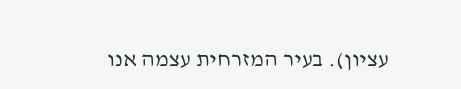עציון). בעיר המזרחית עצמה אנו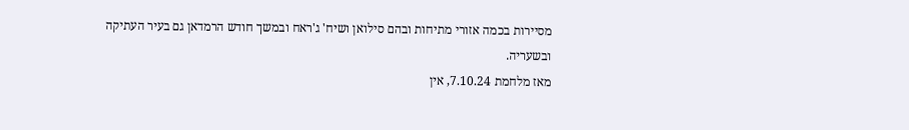מסיירות בכמה אזורי מתיחות ובהם סילואן ושיח' ג'ראח ובמשך חודש הרמדאן גם בעיר העתיקה ובשעריה.
מאז מלחמת 7.10.24, אין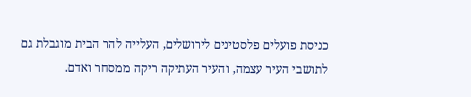כניסת פועלים פלסטינים לירושלים, העלייה להר הבית מוגבלת גם לתושבי העיר עצמה, והעיר העתיקה ריקה ממסחר ואדם.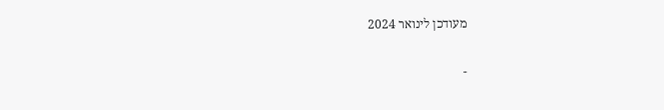מעודכן לינואר 2024

-